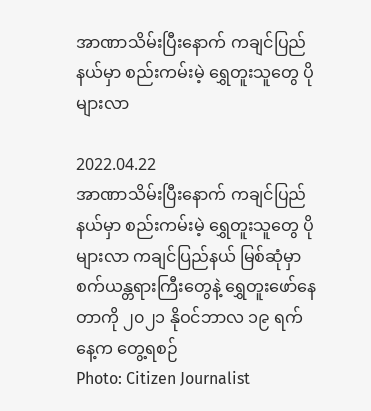အာဏာသိမ်းပြီးနောက် ကချင်ပြည်နယ်မှာ စည်းကမ်းမဲ့ ရွှေတူးသူတွေ ပိုများလာ

2022.04.22
အာဏာသိမ်းပြီးနောက် ကချင်ပြည်နယ်မှာ စည်းကမ်းမဲ့ ရွှေတူးသူတွေ ပိုများလာ ကချင်ပြည်နယ် မြစ်ဆုံမှာ စက်ယန္တရားကြီးတွေနဲ့ ရွှေတူးဖော်နေတာကို ၂၀၂၁ နိုဝင်ဘာလ ၁၉ ရက်နေ့က တွေ့ရစဉ်
Photo: Citizen Journalist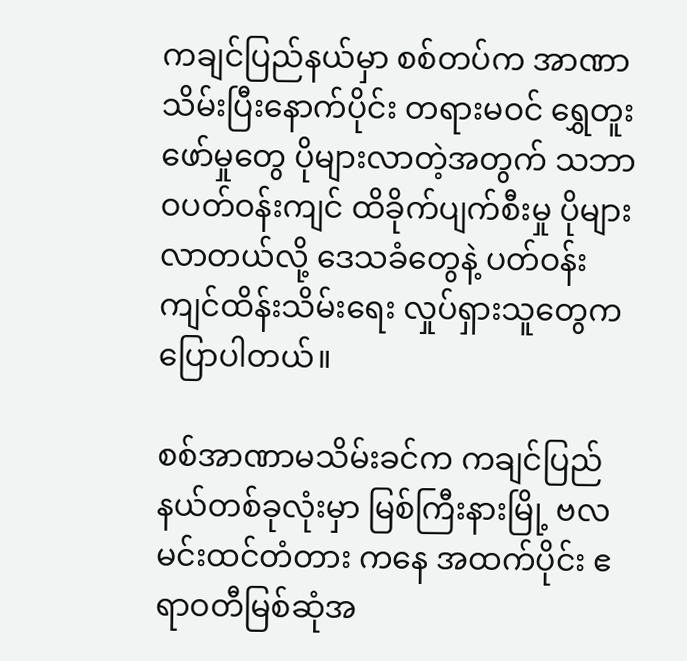ကချင်ပြည်နယ်မှာ စစ်တပ်က အာဏာသိမ်းပြီးနောက်ပိုင်း တရားမဝင် ရွှေတူးဖော်မှုတွေ ပိုများလာတဲ့အတွက် သဘာဝပတ်ဝန်းကျင် ထိခိုက်ပျက်စီးမှု ပိုများလာတယ်လို့ ဒေသခံတွေနဲ့ ပတ်ဝန်းကျင်ထိန်းသိမ်းရေး လှုပ်ရှားသူတွေက ပြောပါတယ်။

စစ်အာဏာမသိမ်းခင်က ကချင်ပြည်နယ်တစ်ခုလုံးမှာ မြစ်ကြီးနားမြို့ ဗလမင်းထင်တံတား ကနေ အထက်ပိုင်း ဧရာဝတီမြစ်ဆုံအ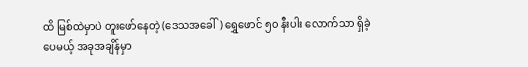ထိ မြစ်ထဲမှာပဲ တူးဖော်နေတဲ့ (ဒေသအခေါ်) ရွှေဖောင် ၅၀ နီးပါး လောက်သာ ရှိခဲ့ပေမယ့် အခုအချိန်မှာ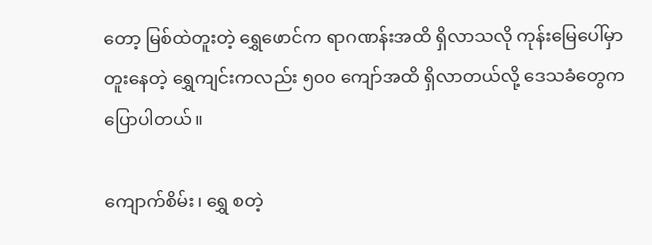တော့ မြစ်ထဲတူးတဲ့ ရွှေဖောင်က ရာဂဏန်းအထိ ရှိလာသလို ကုန်းမြေပေါ်မှာ တူးနေတဲ့ ရွှေကျင်းကလည်း ၅၀၀ ကျော်အထိ ရှိလာတယ်လို့ ဒေသခံတွေက ပြောပါတယ်။

ကျောက်စိမ်း၊ ရွှေ စတဲ့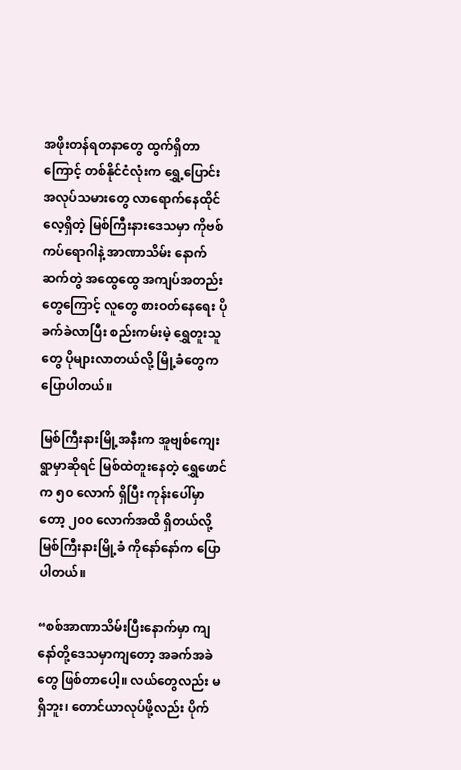အဖိုးတန်ရတနာတွေ ထွက်ရှိတာကြောင့် တစ်နိုင်ငံလုံးက ရွှေ့ပြောင်း အလုပ်သမားတွေ လာရောက်နေထိုင်လေ့ရှိတဲ့ မြစ်ကြီးနားဒေသမှာ ကိုဗစ် ကပ်ရောဂါနဲ့ အာဏာသိမ်း နောက်ဆက်တွဲ အထွေထွေ အကျပ်အတည်းတွေကြောင့် လူတွေ စားဝတ်နေရေး ပိုခက်ခဲလာပြီး စည်းကမ်းမဲ့ ရွှေတူးသူတွေ ပိုများလာတယ်လို့ မြို့ခံတွေက ပြောပါတယ်။

မြစ်ကြီးနားမြို့အနီးက အူဗျစ်ကျေးရွာမှာဆိုရင် မြစ်ထဲတူးနေတဲ့ ရွှေဖောင်က ၅၀ လောက် ရှိပြီး ကုန်းပေါ်မှာတော့ ၂၀၀ လောက်အထိ ရှိတယ်လို့ မြစ်ကြီးနားမြို့ခံ ကိုနော်နော်က ပြောပါတယ်။

“စစ်အာဏာသိမ်းပြီးနောက်မှာ ကျနော်တို့ဒေသမှာကျတော့ အခက်အခဲတွေ ဖြစ်တာပေါ့။ လယ်တွေလည်း မရှိဘူး၊ တောင်ယာလုပ်ဖို့လည်း ပိုက်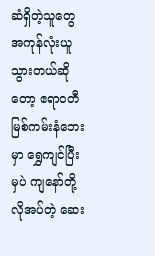ဆံရှိတဲ့သူတွေ အကုန်လုံးယူသွားတယ်ဆိုတော့ ဧရာဝတီ မြစ်ကမ်းနံဘေးမှာ ရွှေကျင်ပြီးမှပဲ ကျနော်တို့ လိုအပ်တဲ့ ဆေး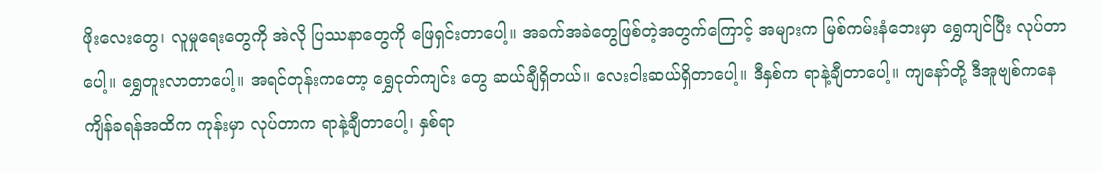ဖိုးလေးတွေ၊ လူမှုရေးတွေကို အဲလို ပြဿနာတွေကို ဖြေရှင်းတာပေါ့။ အခက်အခဲတွေဖြစ်တဲ့အတွက်ကြောင့် အများက မြစ်ကမ်းနံဘေးမှာ ရွှေကျင်ပြီး လုပ်တာပေါ့။ ရွှေတူးလာတာပေါ့။ အရင်တုန်းကတော့ ရွှေငုတ်ကျင်း တွေ ဆယ်ချီရှိတယ်။ လေးငါးဆယ်ရှိတာပေါ့။ ဒီနှစ်က ရာနဲ့ချီတာပေါ့။ ကျနော်တို့ ဒီအူဗျစ်ကနေ ကျိန်ခရန်အထိက ကုန်းမှာ လုပ်တာက ရာနဲ့ချီတာပေါ့၊ နှစ်ရာ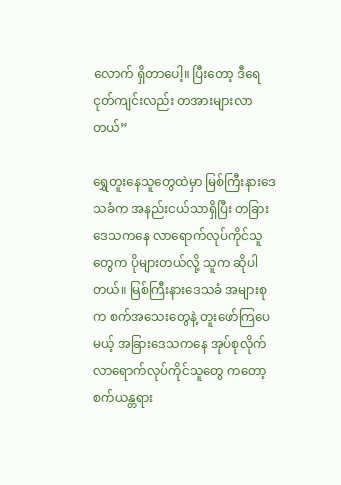လောက် ရှိတာပေါ့။ ပြီးတော့ ဒီရေငုတ်ကျင်းလည်း တအားများလာတယ်”

ရွှေတူးနေသူတွေထဲမှာ မြစ်ကြီးနားဒေသခံက အနည်းငယ်သာရှိပြီး တခြားဒေသကနေ လာရောက်လုပ်ကိုင်သူတွေက ပိုများတယ်လို့ သူက ဆိုပါတယ်။ မြစ်ကြီးနားဒေသခံ အများစုက စက်အသေးတွေနဲ့ တူးဖော်ကြပေမယ့် အခြားဒေသကနေ အုပ်စုလိုက် လာရောက်လုပ်ကိုင်သူတွေ ကတော့ စက်ယန္တရား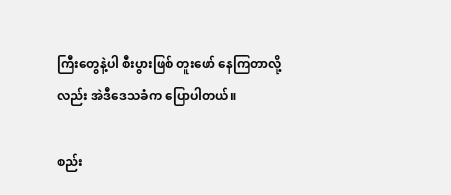ကြီးတွေနဲ့ပါ စီးပွားဖြစ် တူးဖော် နေကြတာလို့လည်း အဲဒီဒေသခံက ပြောပါတယ်။

စည်း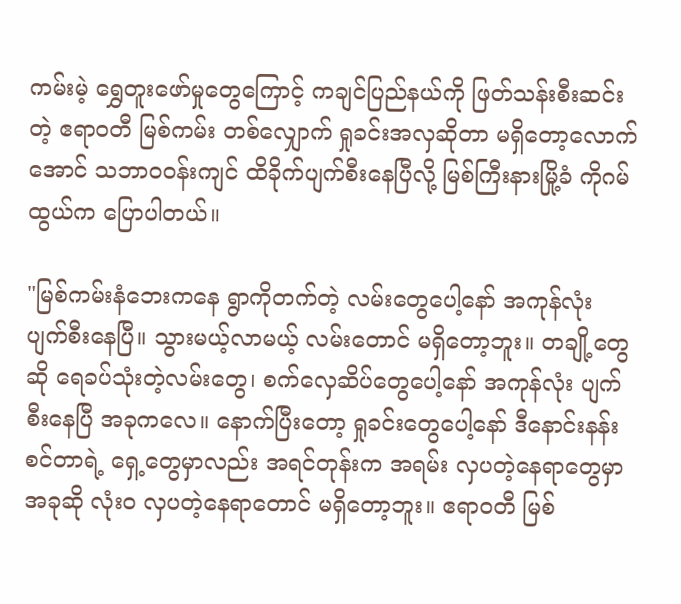ကမ်းမဲ့ ရွှေတူးဖော်မှုတွေကြောင့် ကချင်ပြည်နယ်ကို ဖြတ်သန်းစီးဆင်းတဲ့ ဧရာဝတီ မြစ်ကမ်း တစ်လျှောက် ရှုခင်းအလှဆိုတာ မရှိတော့လောက်အောင် သဘာဝဝန်းကျင် ထိခိုက်ပျက်စီးနေပြီလို့ မြစ်ကြီးနားမြို့ခံ ကိုဂမ်ထွယ်က ပြောပါတယ်။

"မြစ်ကမ်းနံဘေးကနေ ရွာကိုတက်တဲ့ လမ်းတွေပေါ့နော် အကုန်လုံး ပျက်စီးနေပြီ။ သွားမယ့်လာမယ့် လမ်းတောင် မရှိတော့ဘူး။ တချို့တွေဆို ရေခပ်သုံးတဲ့လမ်းတွေ၊ စက်လှေဆိပ်တွေပေါ့နော် အကုန်လုံး ပျက်စီးနေပြီ အခုကလေ။ နောက်ပြီးတော့ ရှုခင်းတွေပေါ့နော် ဒီနောင်းနန်းစင်တာရဲ့ ရှေ့တွေမှာလည်း အရင်တုန်းက အရမ်း လှပတဲ့နေရာတွေမှာ အခုဆို လုံးဝ လှပတဲ့နေရာတောင် မရှိတော့ဘူး။ ဧရာဝတီ မြစ်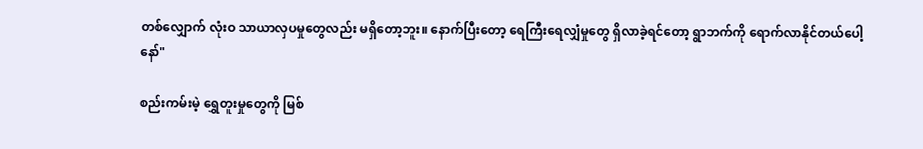တစ်လျှောက် လုံးဝ သာယာလှပမှုတွေလည်း မရှိတော့ဘူး။ နောက်ပြီးတော့ ရေကြီးရေလျှံမှုတွေ ရှိလာခဲ့ရင်တော့ ရွာဘက်ကို ရောက်လာနိုင်တယ်ပေါ့နော်"

စည်းကမ်းမဲ့ ရွှေတူးမှုတွေကို မြစ်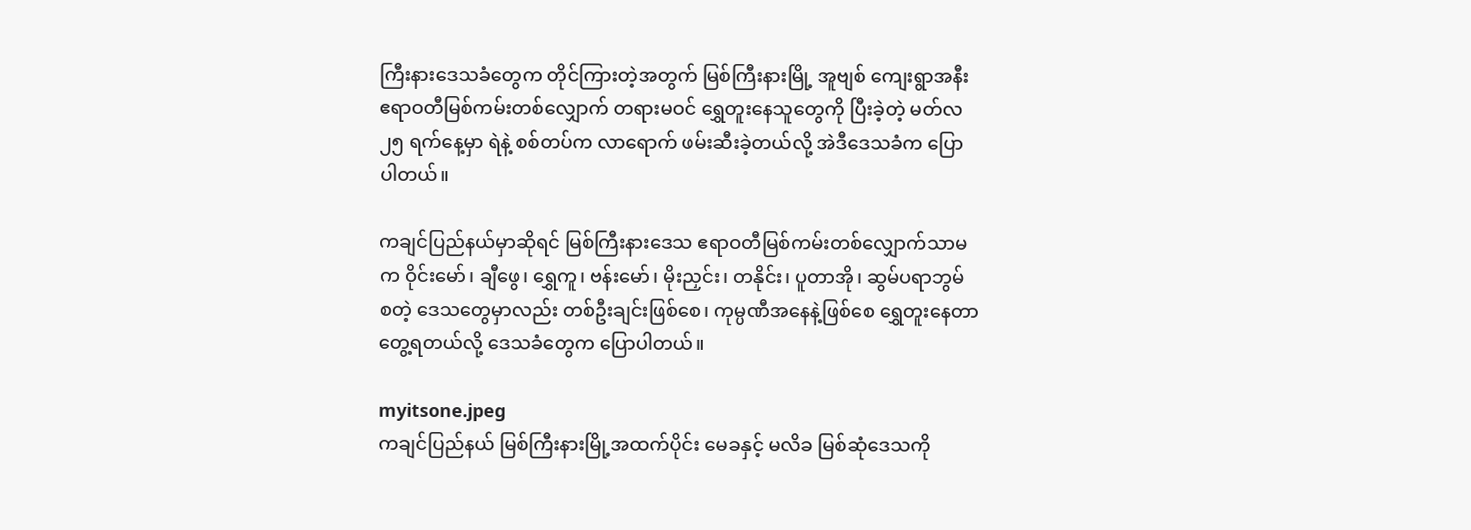ကြီးနားဒေသခံတွေက တိုင်ကြားတဲ့အတွက် မြစ်ကြီးနားမြို့ အူဗျစ် ကျေးရွာအနီး ဧရာဝတီမြစ်ကမ်းတစ်လျှောက် တရားမဝင် ရွှေတူးနေသူတွေကို ပြီးခဲ့တဲ့ မတ်လ ၂၅ ရက်နေ့မှာ ရဲနဲ့ စစ်တပ်က လာရောက် ဖမ်းဆီးခဲ့တယ်လို့ အဲဒီဒေသခံက ပြောပါတယ်။

ကချင်ပြည်နယ်မှာဆိုရင် မြစ်ကြီးနားဒေသ ဧရာဝတီမြစ်ကမ်းတစ်လျှောက်သာမက ဝိုင်းမော်၊ ချီဖွေ၊ ရွှေကူ၊ ဗန်းမော်၊ မိုးညှင်း၊ တနိုင်း၊ ပူတာအို၊ ဆွမ်ပရာဘွမ် စတဲ့ ဒေသတွေမှာလည်း တစ်ဦးချင်းဖြစ်စေ၊ ကုမ္ပဏီအနေနဲ့ဖြစ်စေ ရွှေတူးနေတာ တွေ့ရတယ်လို့ ဒေသခံတွေက ပြောပါတယ်။

myitsone.jpeg
ကချင်ပြည်နယ် မြစ်ကြီးနားမြို့အထက်ပိုင်း မေခနှင့် မလိခ မြစ်ဆုံဒေသကို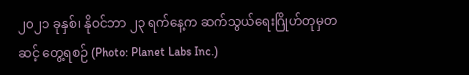၂၀၂၁ ခုနှစ်၊ နိုဝင်ဘာ ၂၃ ရက်နေ့က ဆက်သွယ်ရေးဂြိုဟ်တုမှတဆင့် တွေ့ရစဉ် (Photo: Planet Labs Inc.)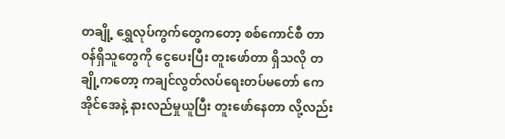တချို့ ရွှေလုပ်ကွက်တွေကတော့ စစ်ကောင်စီ တာဝန်ရှိသူတွေကို ငွေပေးပြီး တူးဖော်တာ ရှိသလို တချို့ကတော့ ကချင်လွတ်လပ်ရေးတပ်မတော် ကေအိုင်အေနဲ့ နားလည်မှုယူပြီး တူးဖော်နေတာ လို့လည်း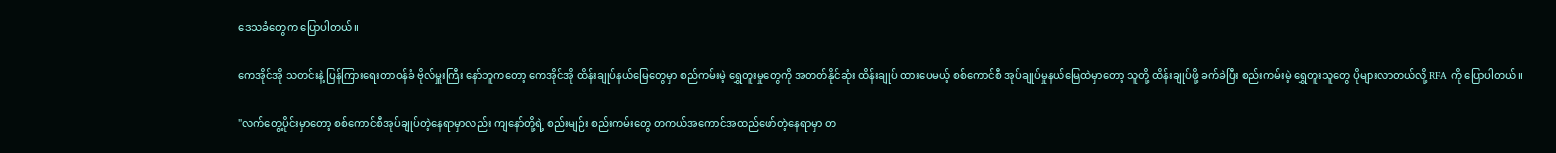ဒေသခံတွေက ပြောပါတယ်။

ကေအိုင်အို သတင်းနဲ့ ပြန်ကြားရေးတာဝန်ခံ ဗိုလ်မှူးကြီး နော်ဘူကတော့ ကေအိုင်အို ထိန်းချုပ်နယ်မြေတွေမှာ စည်ကမ်းမဲ့ ရွှေတူးမှုတွေကို အတတ်နိုင်ဆုံး ထိန်းချုပ် ထားပေမယ့် စစ်ကောင်စီ အုပ်ချုပ်မှုနယ်မြေထဲမှာတော့ သူတို့ ထိန်းချုပ်ဖို့ ခက်ခဲပြီး စည်းကမ်းမဲ့ ရွှေတူးသူတွေ ပိုများလာတယ်လို့ RFA ကို ပြောပါတယ်။

"လက်တွေ့ပိုင်းမှာတော့ စစ်ကောင်စီအုပ်ချုပ်တဲ့နေရာမှာလည်း ကျနော်တို့ရဲ့ စည်းမျဉ်း စည်းကမ်းတွေ တကယ်အကောင်အထည်ဖော်တဲ့နေရာမှာ တ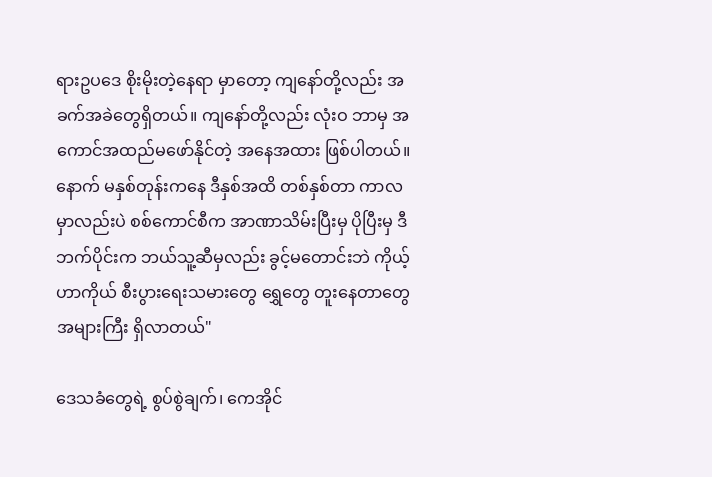ရားဥပဒေ စိုးမိုးတဲ့နေရာ မှာတော့ ကျနော်တို့လည်း အခက်အခဲတွေရှိတယ်။ ကျနော်တို့လည်း လုံးဝ ဘာမှ အကောင်အထည်မဖော်နိုင်တဲ့ အနေအထား ဖြစ်ပါတယ်။ နောက် မနှစ်တုန်းကနေ ဒီနှစ်အထိ တစ်နှစ်တာ ကာလမှာလည်းပဲ စစ်ကောင်စီက အာဏာသိမ်းပြီးမှ ပိုပြီးမှ ဒီဘက်ပိုင်းက ဘယ်သူ့ဆီမှလည်း ခွင့်မတောင်းဘဲ ကိုယ့်ဟာကိုယ် စီးပွားရေးသမားတွေ ရွှေတွေ တူးနေတာတွေ အများကြီး ရှိလာတယ်"

ဒေသခံတွေရဲ့ စွပ်စွဲချက်၊ ကေအိုင်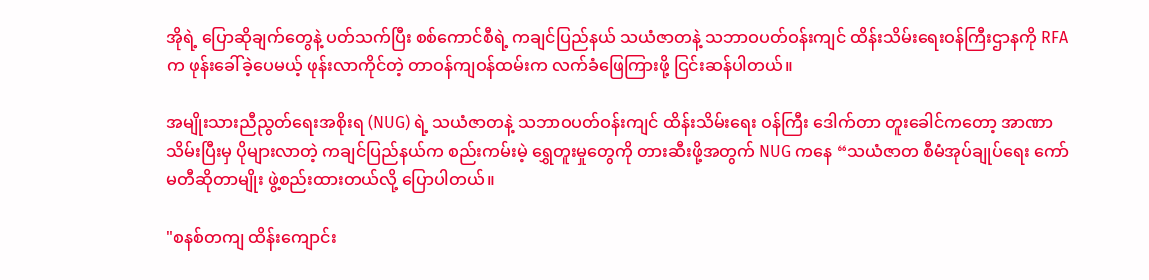အိုရဲ့ ပြောဆိုချက်တွေနဲ့ ပတ်သက်ပြီး စစ်ကောင်စီရဲ့ ကချင်ပြည်နယ် သယံဇာတနဲ့ သဘာဝပတ်ဝန်းကျင် ထိန်းသိမ်းရေးဝန်ကြီးဌာနကို RFA က ဖုန်းခေါ်ခဲ့ပေမယ့် ဖုန်းလာကိုင်တဲ့ တာဝန်ကျဝန်ထမ်းက လက်ခံဖြေကြားဖို့ ငြင်းဆန်ပါတယ်။

အမျိုးသားညီညွတ်ရေးအစိုးရ (NUG) ရဲ့ သယံဇာတနဲ့ သဘာဝပတ်ဝန်းကျင် ထိန်းသိမ်းရေး ဝန်ကြီး ဒေါက်တာ တူးခေါင်ကတော့ အာဏာသိမ်းပြီးမှ ပိုများလာတဲ့ ကချင်ပြည်နယ်က စည်းကမ်းမဲ့ ရွှေတူးမှုတွေကို တားဆီးဖို့အတွက် NUG ကနေ “သယံဇာတ စီမံအုပ်ချုပ်ရေး ကော်မတီဆိုတာမျိုး ဖွဲ့စည်းထားတယ်လို့ ပြောပါတယ်။

"စနစ်တကျ ထိန်းကျောင်း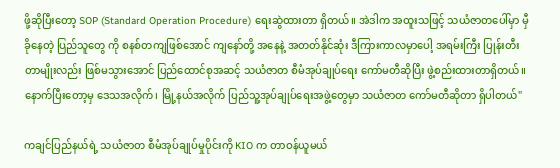ဖို့ဆိုပြီးတော့ SOP (Standard Operation Procedure) ရေးဆွဲထားတာ ရှိတယ်။ အဲဒါက အထူးသဖြင့် သယံဇာတပေါ်မှာ မှီခိုနေတဲ့ ပြည်သူတွေ ကို စနစ်တကျဖြစ်အောင် ကျနော်တို့ အနေနဲ့ အတတ်နိုင်ဆုံး ဒီကြားကာလမှာပေါ့ အရမ်းကြီး ပြုန်းတီးတာမျိုးလည်း ဖြစ်မသွားအောင် ပြည်ထောင်စုအဆင့် သယံဇာတ စီမံအုပ်ချုပ်ရေး ကော်မတီဆိုပြီး ဖွဲ့စည်းထားတာရှိတယ်။ နောက်ပြီးတော့မှ ဒေသအလိုက်၊ မြို့နယ်အလိုက် ပြည်သူ့အုပ်ချုပ်ရေးအဖွဲ့တွေမှာ သယံဇာတ ကော်မတီဆိုတာ ရှိပါတယ်"

ကချင်ပြည်နယ်ရဲ့ သယံဇာတ စီမံအုပ်ချုပ်မှုပိုင်းကို KIO က တာဝန်ယူမယ်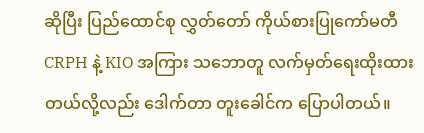ဆိုပြီး ပြည်ထောင်စု လွှတ်တော် ကိုယ်စားပြုကော်မတီ CRPH နဲ့ KIO အကြား သဘောတူ လက်မှတ်ရေးထိုးထား တယ်လို့လည်း ဒေါက်တာ တူးခေါင်က ပြောပါတယ်။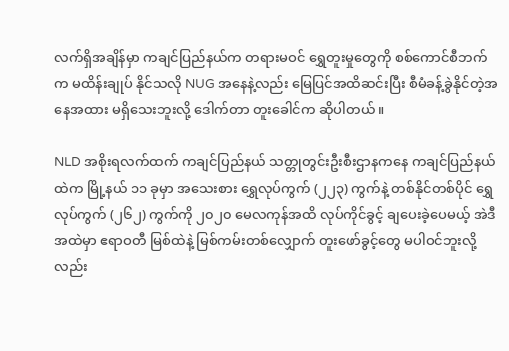လက်ရှိအချိန်မှာ ကချင်ပြည်နယ်က တရားမဝင် ရွှေတူးမှုတွေကို စစ်ကောင်စီဘက်က မထိန်းချုပ် နိုင်သလို NUG အနေနဲ့လည်း မြေပြင်အထိဆင်းပြီး စီမံခန့်ခွဲနိုင်တဲ့အနေအထား မရှိသေးဘူးလို့ ဒေါက်တာ တူးခေါင်က ဆိုပါတယ်။

NLD အစိုးရလက်ထက် ကချင်ပြည်နယ် သတ္တုတွင်းဦးစီးဌာနကနေ ကချင်ပြည်နယ်ထဲက မြို့နယ် ၁၁ ခုမှာ အသေးစား ရွှေလုပ်ကွက် (၂၂၃) ကွက်နဲ့ တစ်နိုင်တစ်ပိုင် ရွှေလုပ်ကွက် (၂၆၂) ကွက်ကို ၂၀၂၀ မေလကုန်အထိ လုပ်ကိုင်ခွင့် ချပေးခဲ့ပေမယ့် အဲဒီအထဲမှာ ဧရာဝတီ မြစ်ထဲနဲ့ မြစ်ကမ်းတစ်လျှောက် တူးဖော်ခွင့်တွေ မပါဝင်ဘူးလို့လည်း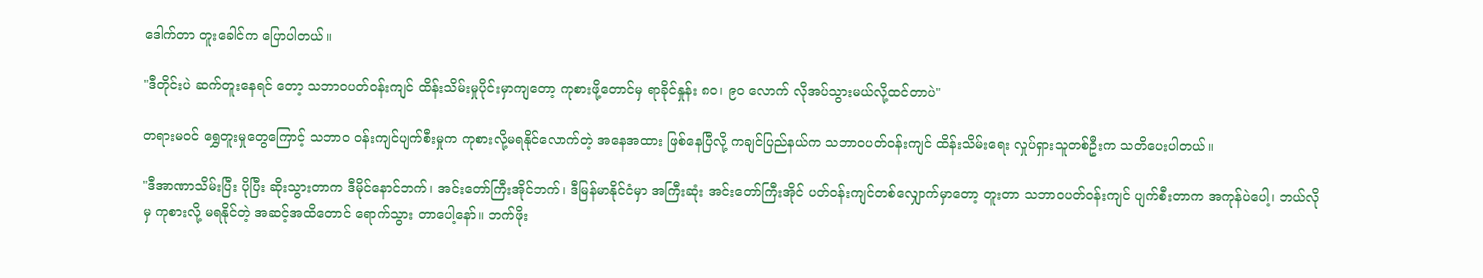ဒေါက်တာ တူးခေါင်က ပြောပါတယ်။

"ဒီတိုင်းပဲ ဆက်တူးနေရင် တော့ သဘာဝပတ်ဝန်းကျင် ထိန်းသိမ်းမှုပိုင်းမှာကျတော့ ကုစားဖို့တောင်မှ ရာခိုင်နှုန်း ၈၀၊ ၉၀ လောက် လိုအပ်သွားမယ်လို့ထင်တာပဲ"

တရားမဝင် ရွှေတူးမှုတွေကြောင့် သဘာဝ ဝန်းကျင်ပျက်စီးမှုက ကုစားလို့မရနိုင်လောက်တဲ့ အနေအထား ဖြစ်နေပြီလို့ ကချင်ပြည်နယ်က သဘာဝပတ်ဝန်းကျင် ထိန်းသိမ်းရေး လှုပ်ရှားသူတစ်ဦးက သတိပေးပါတယ်။

"ဒီအာဏာသိမ်းပြီး ပိုပြီး ဆိုးသွားတာက ဒီမိုင်နောင်ဘက်၊ အင်းတော်ကြီးအိုင်ဘက်၊ ဒီမြန်မာနိုင်ငံမှာ အကြီးဆုံး အင်းတော်ကြီးအိုင် ပတ်ဝန်းကျင်တစ်လျှောက်မှာတော့ တူးတာ သဘာဝပတ်ဝန်းကျင် ပျက်စီးတာက အကုန်ပဲပေါ့၊ ဘယ်လိုမှ ကုစားလို့ မရနိုင်တဲ့ အဆင့်အထိတောင် ရောက်သွား တာပေါ့နော်။ ဘက်ဖိုး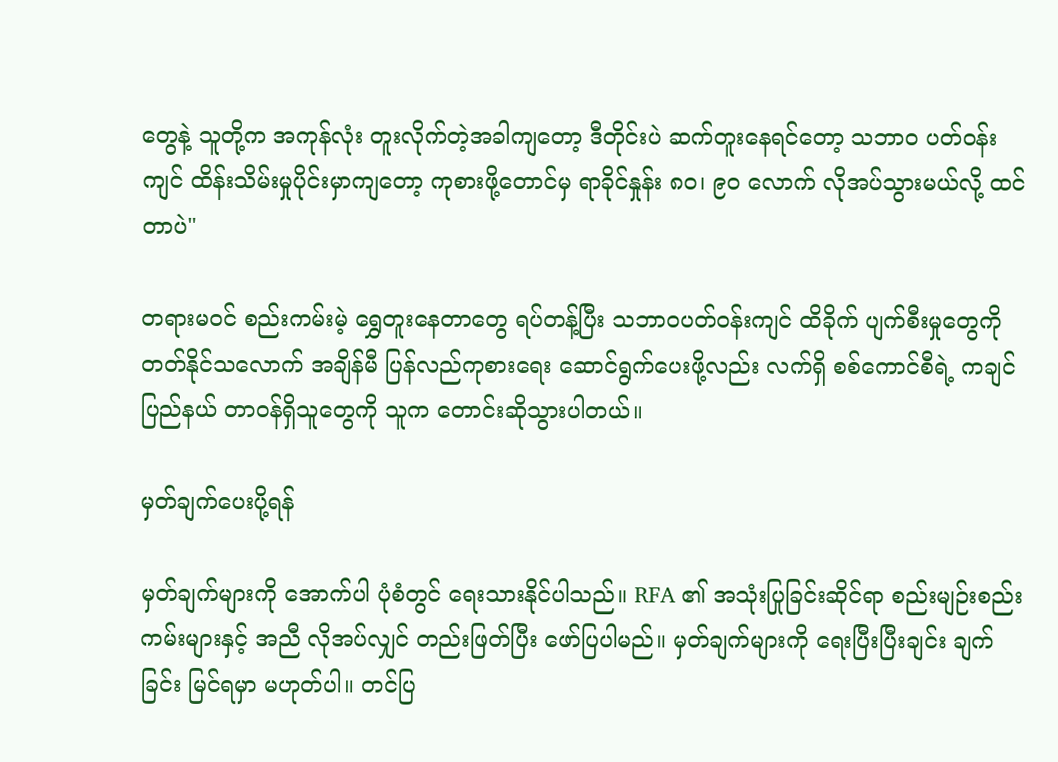တွေနဲ့ သူတို့က အကုန်လုံး တူးလိုက်တဲ့အခါကျတော့ ဒီတိုင်းပဲ ဆက်တူးနေရင်တော့ သဘာဝ ပတ်ဝန်းကျင် ထိန်းသိမ်းမှုပိုင်းမှာကျတော့ ကုစားဖို့တောင်မှ ရာခိုင်နှုန်း ၈၀၊ ၉၀ လောက် လိုအပ်သွားမယ်လို့ ထင်တာပဲ"

တရားမဝင် စည်းကမ်းမဲ့ ရွှေတူးနေတာတွေ ရပ်တန့်ပြီး သဘာဝပတ်ဝန်းကျင် ထိခိုက် ပျက်စီးမှုတွေကို တတ်နိုင်သလောက် အချိန်မီ ပြန်လည်ကုစားရေး ဆောင်ရွက်ပေးဖို့လည်း လက်ရှိ စစ်ကောင်စီရဲ့ ကချင်ပြည်နယ် တာဝန်ရှိသူတွေကို သူက တောင်းဆိုသွားပါတယ်။

မှတ်ချက်ပေးပို့ရန်

မှတ်ချက်များကို အောက်ပါ ပုံစံတွင် ရေးသားနိုင်ပါသည်။ RFA ၏ အသုံးပြုခြင်းဆိုင်ရာ စည်းမျဉ်းစည်းကမ်းများနှင့် အညီ လိုအပ်လျှင် တည်းဖြတ်ပြီး ဖော်ပြပါမည်။ မှတ်ချက်များကို ရေးပြီးပြီးချင်း ချက်ခြင်း မြင်ရမှာ မဟုတ်ပါ။ တင်ပြ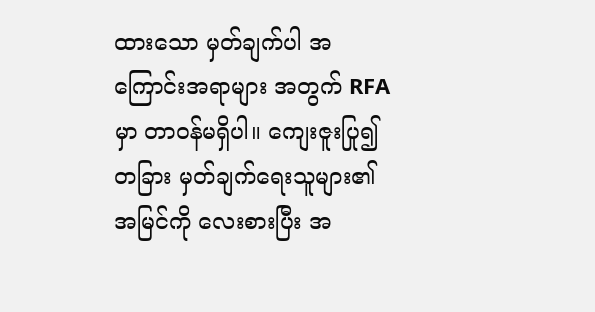ထားသော မှတ်ချက်ပါ အကြောင်းအရာများ အတွက် RFA မှာ တာဝန်မရှိပါ။ ကျေးဇူးပြု၍ တခြား မှတ်ချက်ရေးသူများ၏ အမြင်ကို လေးစားပြီး အ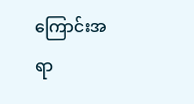ကြောင်းအရာ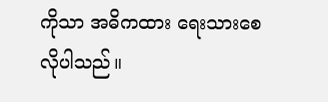ကိုသာ အဓိကထား ရေးသားစေလိုပါသည်။